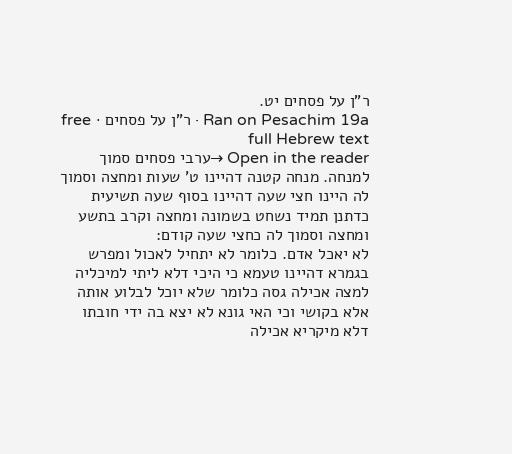ר"ן על פסחים יט.
Ran on Pesachim 19a · ר"ן על פסחים · free full Hebrew text
Open in the reader →ערבי פסחים סמוך למנחה. מנחה קטנה דהיינו ט' שעות ומחצה וסמוך לה היינו חצי שעה דהיינו בסוף שעה תשיעית כדתנן תמיד נשחט בשמונה ומחצה וקרב בתשע ומחצה וסמוך לה כחצי שעה קודם:
לא יאכל אדם. כלומר לא יתחיל לאכול ומפרש בגמרא דהיינו טעמא כי היכי דלא ליתי למיכליה למצה אכילה גסה כלומר שלא יוכל לבלוע אותה אלא בקושי וכי האי גונא לא יצא בה ידי חובתו דלא מיקריא אכילה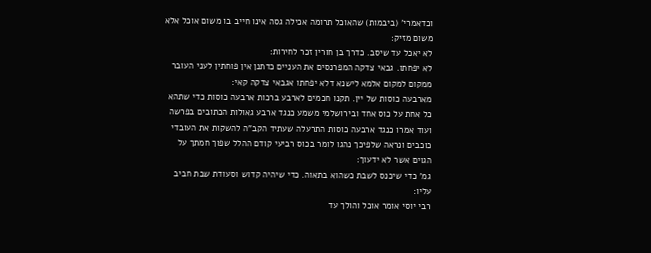וכדאמרי' (ביבמות) שהאוכל תרומה אכילה גסה אינו חייב בו משום אוכל אלא משום מזיק:
לא יאכל עד שיסב. כדרך בן חורין זכר לחירות:
לא יפחתו. גבאי צדקה המפרנסים את העניים כדתנן אין פוחתין לעני העובר ממקום למקום אלמא לישנא דלא יפחתו אגבאי צדקה קאי:
מארבעה כוסות של יין. תקנו חכמים לארבע ברכות ארבעה כוסות כדי שתהא כל אחת על כוס אחד ובירושלמי משמע כנגד ארבע גאולות הכתובים בפרשה ועוד אמרו כנגד ארבעה כוסות התרעלה שעתיד הקב"ה להשקות את העובדי כוכבים ונראה שלפיכך נהגו לומר בכוס רביעי קודם ההלל שפוך חמתך על הגוים אשר לא ידעוך:
גמ' כדי שיכנס לשבת כשהוא בתאוה. כדי שיהיה קדוש וסעודת שבת חביב עליו:
רבי יוסי אומר אוכל והולך עד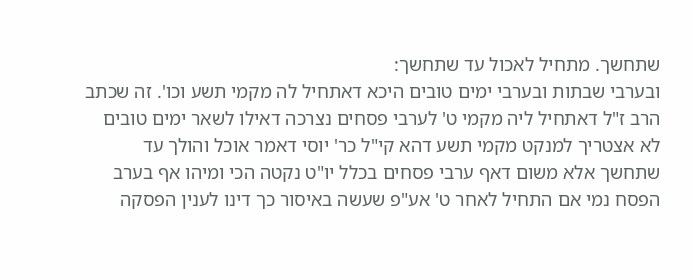שתחשך. מתחיל לאכול עד שתחשך:
ובערבי שבתות ובערבי ימים טובים היכא דאתחיל לה מקמי תשע וכו'. זה שכתב הרב ז"ל דאתחיל ליה מקמי ט' לערבי פסחים נצרכה דאילו לשאר ימים טובים לא אצטריך למנקט מקמי תשע דהא קי"ל כר' יוסי דאמר אוכל והולך עד שתחשך אלא משום דאף ערבי פסחים בכלל יו"ט נקטה הכי ומיהו אף בערב הפסח נמי אם התחיל לאחר ט' אע"פ שעשה באיסור כך דינו לענין הפסקה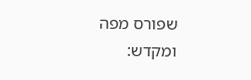שפורס מפה ומקדש: